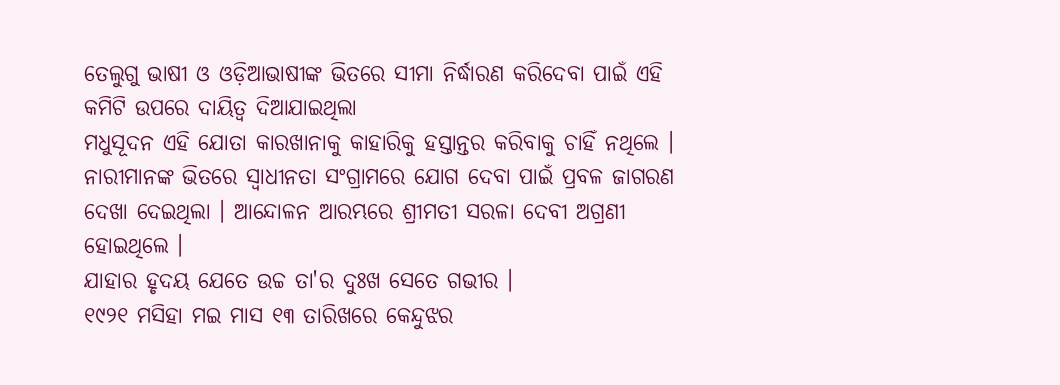ତେଲୁଗୁ ଭାଷୀ ଓ ଓଡ଼ିଆଭାଷୀଙ୍କ ଭିତରେ ସୀମା ନିର୍ଦ୍ଧାରଣ କରିଦେବା ପାଇଁ ଏହି କମିଟି ଉପରେ ଦାୟିତ୍ୱ ଦିଆଯାଇଥିଲା
ମଧୁସୂଦନ ଏହି ଯୋତା କାରଖାନାକୁ କାହାରିକୁ ହସ୍ତାନ୍ତର କରିବାକୁ ଚାହିଁ ନଥିଲେ ।
ନାରୀମାନଙ୍କ ଭିତରେ ସ୍ୱାଧୀନତା ସଂଗ୍ରାମରେ ଯୋଗ ଦେବା ପାଇଁ ପ୍ରବଳ ଜାଗରଣ ଦେଖା ଦେଇଥିଲା । ଆନ୍ଦୋଳନ ଆରମ୍ଭରେ ଶ୍ରୀମତୀ ସରଳା ଦେବୀ ଅଗ୍ରଣୀ ହୋଇଥିଲେ ।
ଯାହାର ହୃଦୟ ଯେତେ ଉଚ୍ଚ ତା'ର ଦୁଃଖ ସେତେ ଗଭୀର ।
୧୯୨୧ ମସିହା ମଇ ମାସ ୧୩ ତାରିଖରେ କେନ୍ଦୁଝର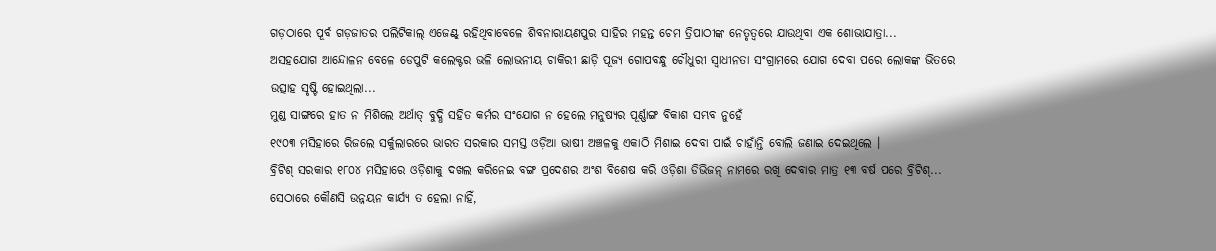ଗଡ଼ଠାରେ ପୂର୍ବ ଗଡ଼ଜାତର ପଲିଟିକାଲ୍ ଏଜେଣ୍ଟ୍ ରହିଥିବାବେଳେ ଶିବନାରାୟଣପୁର ସାହିର ମହନ୍ତ ଚେମ ତ୍ରିପାଠୀଙ୍କ ନେତୃତ୍ୱରେ ଯାଉଥିବା ଏକ ଶୋଭାଯାତ୍ରା...
ଅସହଯୋଗ ଆନ୍ଦୋଳନ ବେଳେ ଡେପୁଟି କଲେକ୍ଟର ଭଳି ଲୋଭନୀୟ ଚାକିରୀ ଛାଡ଼ି ପୂଜ୍ୟ ଗୋପବନ୍ଧୁ ଚୌଧୁରୀ ସ୍ୱାଧୀନତା ସଂଗ୍ରାମରେ ଯୋଗ ଦେବା ପରେ ଲୋକଙ୍କ ଭିତରେ ଉତ୍ସାହ ସୃଷ୍ଟି ହୋଇଥିଲା...
ମୁଣ୍ଡ ସାଙ୍ଗରେ ହାତ ନ ମିଶିଲେ ଅର୍ଥାତ୍ ବୁଦ୍ଧି ସହିତ କର୍ମର ସଂଯୋଗ ନ ହେଲେ ମନୁଷ୍ୟର ପୂର୍ଣ୍ଣାଙ୍ଗ ବିକାଶ ସମ୍ଭବ ନୁହେଁ
୧୯୦୩ ମସିହାରେ ରିଜଲେ ସର୍କୁଲାରରେ ଭାରତ ସରକାର ସମସ୍ତ ଓଡ଼ିଆ ଭାଷୀ ଅଞ୍ଚଳକୁ ଏକାଠି ମିଶାଇ ଦେବା ପାଇଁ ଚାହାଁନ୍ତି ବୋଲି ଜଣାଇ ଦେଇଥିଲେ ।
ବ୍ରିଟିଶ୍ ସରକାର ୧୮୦୪ ମସିହାରେ ଓଡ଼ିଶାକୁ ଦଖଲ କରିନେଇ ବଙ୍ଗ ପ୍ରଦେଶର ଅଂଶ ବିଶେଷ କରି ଓଡ଼ିଶା ଡିଭିଜନ୍ ନାମରେ ରଖି ଦେବାର ମାତ୍ର ୧୩ ବର୍ଷ ପରେ ବ୍ରିଟିଶ୍...
ସେଠାରେ କୌଣସି ଉନ୍ନୟନ କାର୍ଯ୍ୟ ତ ହେଲା ନାହିଁ,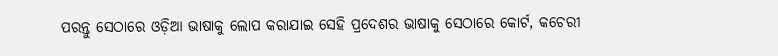ପରନ୍ତୁ ସେଠାରେ ଓଡ଼ିଆ ଭାଷାକୁ ଲୋପ କରାଯାଇ ସେହି ପ୍ରଦେଶର ଭାଷାକୁ ସେଠାରେ କୋର୍ଟ, କଚେରୀ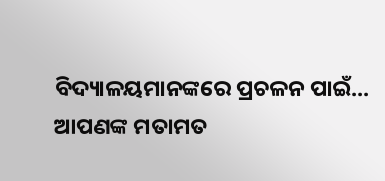ବିଦ୍ୟାଳୟମାନଙ୍କରେ ପ୍ରଚଳନ ପାଇଁ...
ଆପଣଙ୍କ ମତାମତ